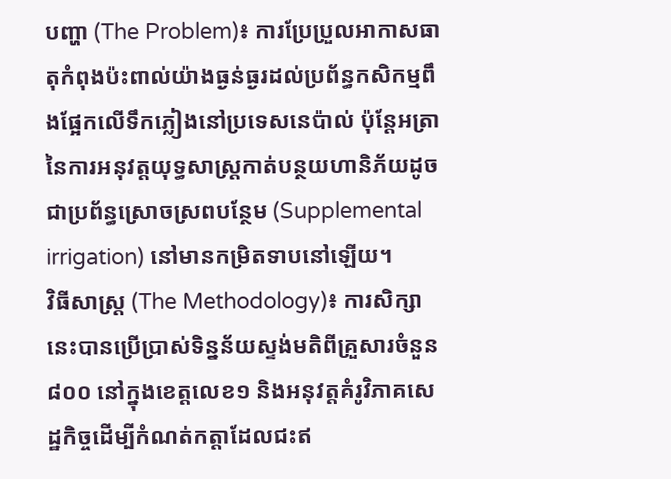បញ្ហា (The Problem)៖ ការប្រែប្រួលអាកាសធាតុកំពុងប៉ះពាល់យ៉ាងធ្ងន់ធ្ងរដល់ប្រព័ន្ធកសិកម្មពឹងផ្អែកលើទឹកភ្លៀងនៅប្រទេសនេប៉ាល់ ប៉ុន្តែអត្រានៃការអនុវត្តយុទ្ធសាស្ត្រកាត់បន្ថយហានិភ័យដូចជាប្រព័ន្ធស្រោចស្រពបន្ថែម (Supplemental irrigation) នៅមានកម្រិតទាបនៅឡើយ។
វិធីសាស្ត្រ (The Methodology)៖ ការសិក្សានេះបានប្រើប្រាស់ទិន្នន័យស្ទង់មតិពីគ្រួសារចំនួន ៨០០ នៅក្នុងខេត្តលេខ១ និងអនុវត្តគំរូវិភាគសេដ្ឋកិច្ចដើម្បីកំណត់កត្តាដែលជះឥ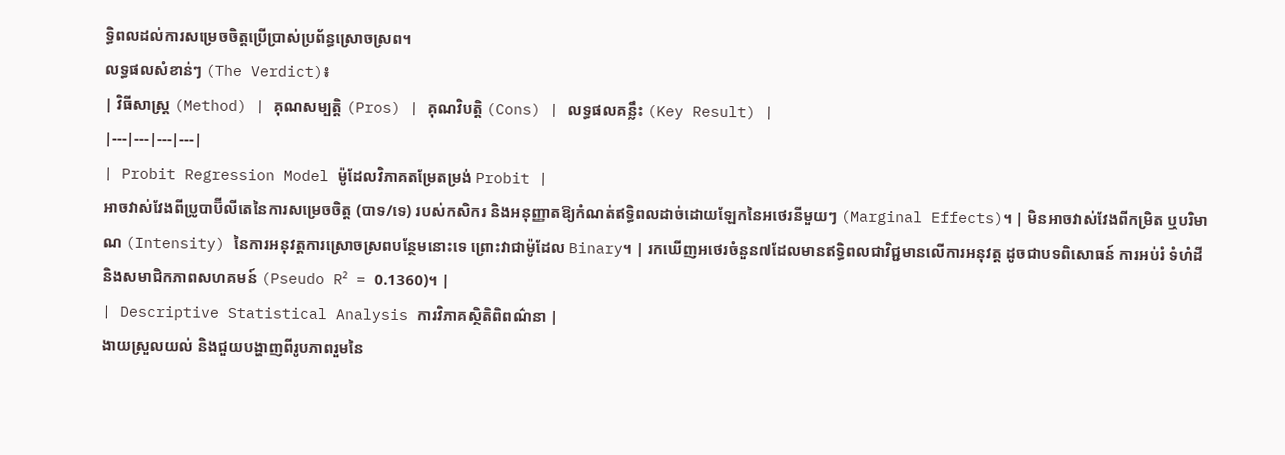ទ្ធិពលដល់ការសម្រេចចិត្តប្រើប្រាស់ប្រព័ន្ធស្រោចស្រព។
លទ្ធផលសំខាន់ៗ (The Verdict)៖
| វិធីសាស្ត្រ (Method) | គុណសម្បត្តិ (Pros) | គុណវិបត្តិ (Cons) | លទ្ធផលគន្លឹះ (Key Result) |
|---|---|---|---|
| Probit Regression Model ម៉ូដែលវិភាគតម្រែតម្រង់ Probit |
អាចវាស់វែងពីប្រូបាប៊ីលីតេនៃការសម្រេចចិត្ត (បាទ/ទេ) របស់កសិករ និងអនុញ្ញាតឱ្យកំណត់ឥទ្ធិពលដាច់ដោយឡែកនៃអថេរនីមួយៗ (Marginal Effects)។ | មិនអាចវាស់វែងពីកម្រិត ឬបរិមាណ (Intensity) នៃការអនុវត្តការស្រោចស្រពបន្ថែមនោះទេ ព្រោះវាជាម៉ូដែល Binary។ | រកឃើញអថេរចំនួន៧ដែលមានឥទ្ធិពលជាវិជ្ជមានលើការអនុវត្ត ដូចជាបទពិសោធន៍ ការអប់រំ ទំហំដី និងសមាជិកភាពសហគមន៍ (Pseudo R² = 0.1360)។ |
| Descriptive Statistical Analysis ការវិភាគស្ថិតិពិពណ៌នា |
ងាយស្រួលយល់ និងជួយបង្ហាញពីរូបភាពរួមនៃ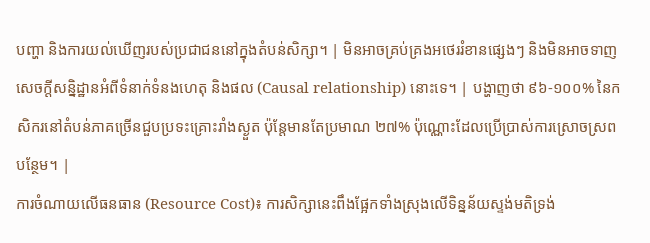បញ្ហា និងការយល់ឃើញរបស់ប្រជាជននៅក្នុងតំបន់សិក្សា។ | មិនអាចគ្រប់គ្រងអថេររំខានផ្សេងៗ និងមិនអាចទាញសេចក្តីសន្និដ្ឋានអំពីទំនាក់ទំនងហេតុ និងផល (Causal relationship) នោះទេ។ | បង្ហាញថា ៩៦-១០០% នៃកសិករនៅតំបន់ភាគច្រើនជួបប្រទះគ្រោះរាំងស្ងួត ប៉ុន្តែមានតែប្រមាណ ២៧% ប៉ុណ្ណោះដែលប្រើប្រាស់ការស្រោចស្រពបន្ថែម។ |
ការចំណាយលើធនធាន (Resource Cost)៖ ការសិក្សានេះពឹងផ្អែកទាំងស្រុងលើទិន្នន័យស្ទង់មតិទ្រង់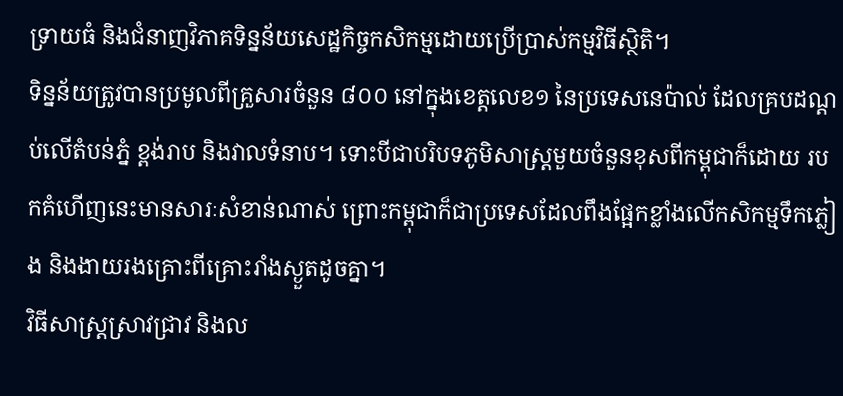ទ្រាយធំ និងជំនាញវិភាគទិន្នន័យសេដ្ឋកិច្ចកសិកម្មដោយប្រើប្រាស់កម្មវិធីស្ថិតិ។
ទិន្នន័យត្រូវបានប្រមូលពីគ្រួសារចំនួន ៨០០ នៅក្នុងខេត្តលេខ១ នៃប្រទេសនេប៉ាល់ ដែលគ្របដណ្តប់លើតំបន់ភ្នំ ខ្ពង់រាប និងវាលទំនាប។ ទោះបីជាបរិបទភូមិសាស្ត្រមួយចំនួនខុសពីកម្ពុជាក៏ដោយ របកគំហើញនេះមានសារៈសំខាន់ណាស់ ព្រោះកម្ពុជាក៏ជាប្រទេសដែលពឹងផ្អែកខ្លាំងលើកសិកម្មទឹកភ្លៀង និងងាយរងគ្រោះពីគ្រោះរាំងស្ងួតដូចគ្នា។
វិធីសាស្ត្រស្រាវជ្រាវ និងល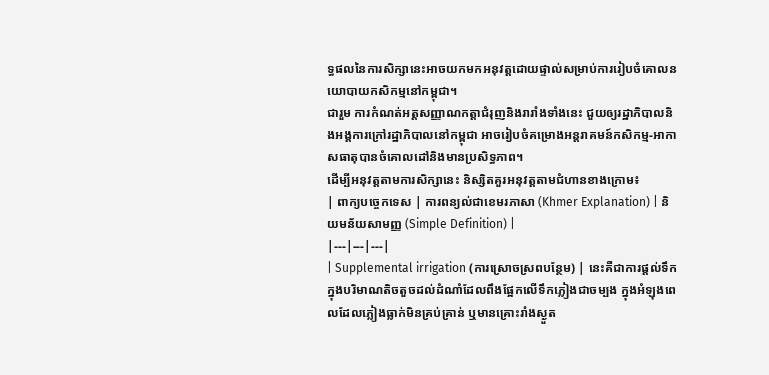ទ្ធផលនៃការសិក្សានេះអាចយកមកអនុវត្តដោយផ្ទាល់សម្រាប់ការរៀបចំគោលនយោបាយកសិកម្មនៅកម្ពុជា។
ជារួម ការកំណត់អត្តសញ្ញាណកត្តាជំរុញនិងរារាំងទាំងនេះ ជួយឲ្យរដ្ឋាភិបាលនិងអង្គការក្រៅរដ្ឋាភិបាលនៅកម្ពុជា អាចរៀបចំគម្រោងអន្តរាគមន៍កសិកម្ម-អាកាសធាតុបានចំគោលដៅនិងមានប្រសិទ្ធភាព។
ដើម្បីអនុវត្តតាមការសិក្សានេះ និស្សិតគួរអនុវត្តតាមជំហានខាងក្រោម៖
| ពាក្យបច្ចេកទេស | ការពន្យល់ជាខេមរភាសា (Khmer Explanation) | និយមន័យសាមញ្ញ (Simple Definition) |
|---|---|---|
| Supplemental irrigation (ការស្រោចស្រពបន្ថែម) | នេះគឺជាការផ្តល់ទឹកក្នុងបរិមាណតិចតួចដល់ដំណាំដែលពឹងផ្អែកលើទឹកភ្លៀងជាចម្បង ក្នុងអំឡុងពេលដែលភ្លៀងធ្លាក់មិនគ្រប់គ្រាន់ ឬមានគ្រោះរាំងស្ងួត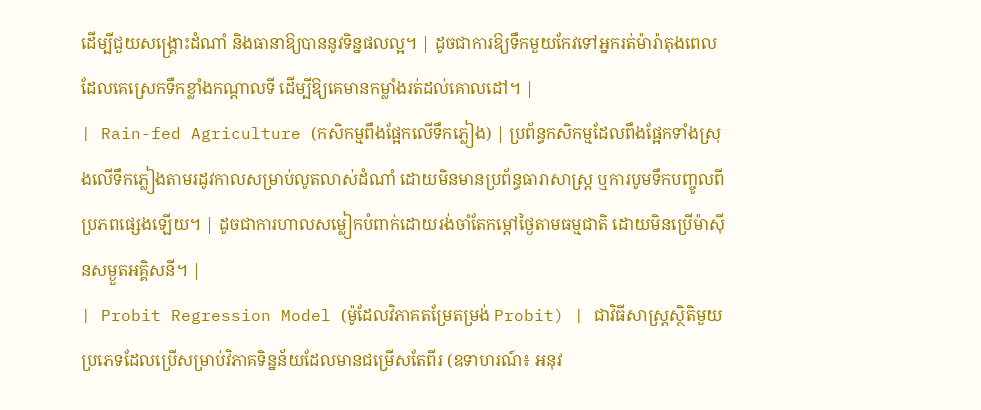ដើម្បីជួយសង្គ្រោះដំណាំ និងធានាឱ្យបាននូវទិន្នផលល្អ។ | ដូចជាការឱ្យទឹកមួយកែវទៅអ្នករត់ម៉ារ៉ាតុងពេលដែលគេស្រេកទឹកខ្លាំងកណ្តាលទី ដើម្បីឱ្យគេមានកម្លាំងរត់ដល់គោលដៅ។ |
| Rain-fed Agriculture (កសិកម្មពឹងផ្អែកលើទឹកភ្លៀង) | ប្រព័ន្ធកសិកម្មដែលពឹងផ្អែកទាំងស្រុងលើទឹកភ្លៀងតាមរដូវកាលសម្រាប់លូតលាស់ដំណាំ ដោយមិនមានប្រព័ន្ធធារាសាស្ត្រ ឬការបូមទឹកបញ្ចូលពីប្រភពផ្សេងឡើយ។ | ដូចជាការហាលសម្លៀកបំពាក់ដោយរង់ចាំតែកម្តៅថ្ងៃតាមធម្មជាតិ ដោយមិនប្រើម៉ាស៊ីនសម្ងួតអគ្គិសនី។ |
| Probit Regression Model (ម៉ូដែលវិភាគតម្រែតម្រង់ Probit) | ជាវិធីសាស្ត្រស្ថិតិមួយប្រភេទដែលប្រើសម្រាប់វិភាគទិន្នន័យដែលមានជម្រើសតែពីរ (ឧទាហរណ៍៖ អនុវ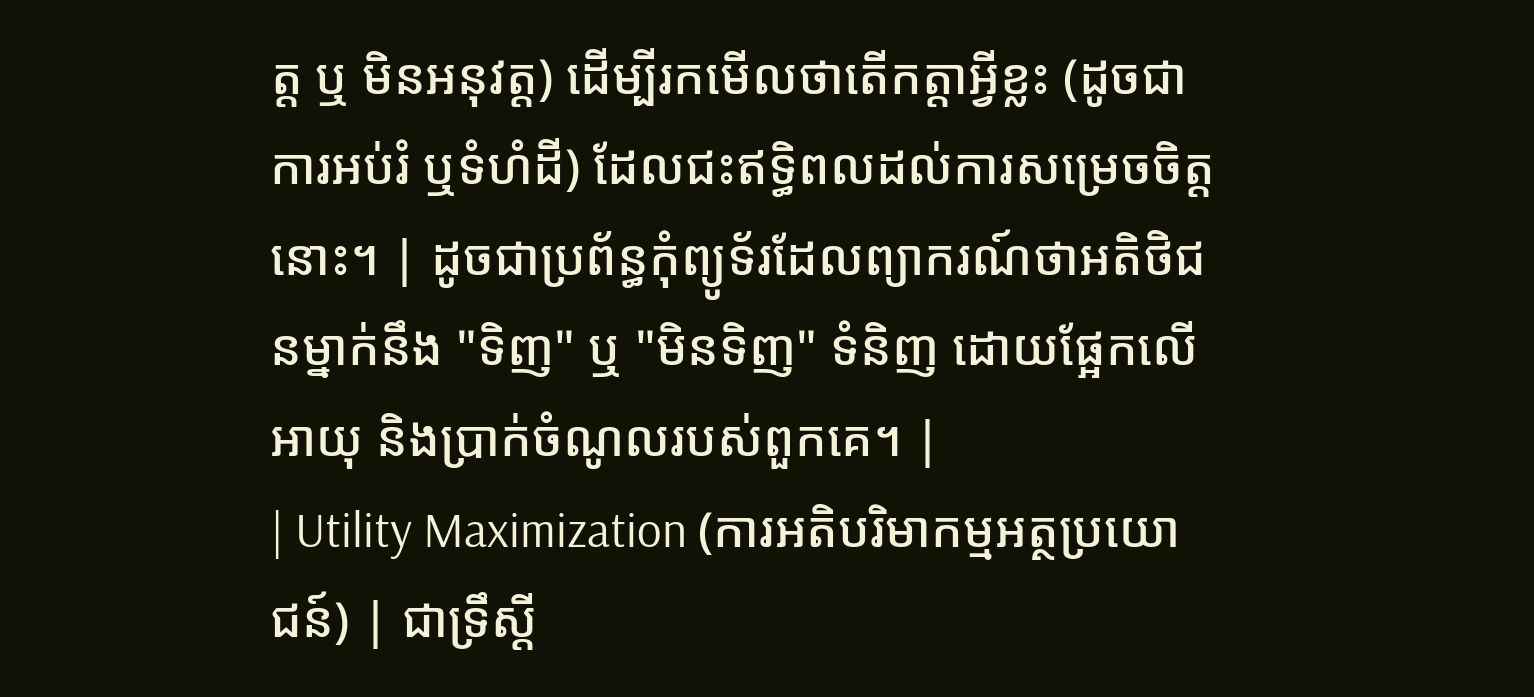ត្ត ឬ មិនអនុវត្ត) ដើម្បីរកមើលថាតើកត្តាអ្វីខ្លះ (ដូចជាការអប់រំ ឬទំហំដី) ដែលជះឥទ្ធិពលដល់ការសម្រេចចិត្តនោះ។ | ដូចជាប្រព័ន្ធកុំព្យូទ័រដែលព្យាករណ៍ថាអតិថិជនម្នាក់នឹង "ទិញ" ឬ "មិនទិញ" ទំនិញ ដោយផ្អែកលើអាយុ និងប្រាក់ចំណូលរបស់ពួកគេ។ |
| Utility Maximization (ការអតិបរិមាកម្មអត្ថប្រយោជន៍) | ជាទ្រឹស្តី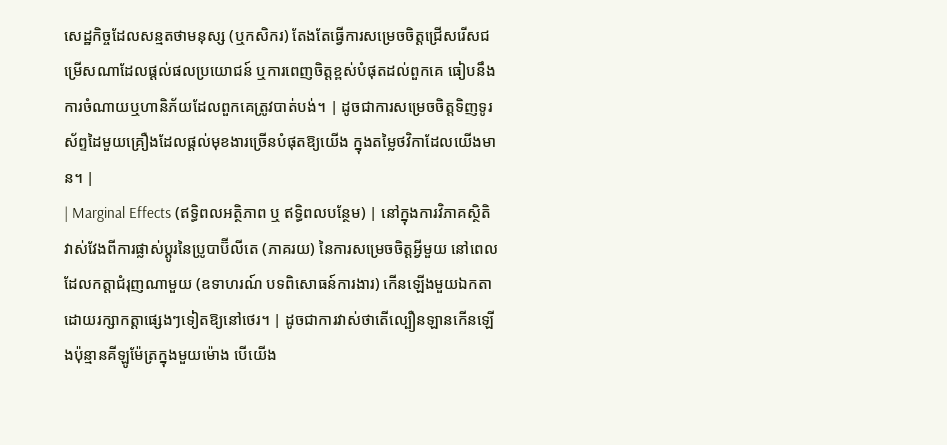សេដ្ឋកិច្ចដែលសន្មតថាមនុស្ស (ឬកសិករ) តែងតែធ្វើការសម្រេចចិត្តជ្រើសរើសជម្រើសណាដែលផ្តល់ផលប្រយោជន៍ ឬការពេញចិត្តខ្ពស់បំផុតដល់ពួកគេ ធៀបនឹងការចំណាយឬហានិភ័យដែលពួកគេត្រូវបាត់បង់។ | ដូចជាការសម្រេចចិត្តទិញទូរស័ព្ទដៃមួយគ្រឿងដែលផ្តល់មុខងារច្រើនបំផុតឱ្យយើង ក្នុងតម្លៃថវិកាដែលយើងមាន។ |
| Marginal Effects (ឥទ្ធិពលអត្ថិភាព ឬ ឥទ្ធិពលបន្ថែម) | នៅក្នុងការវិភាគស្ថិតិ វាស់វែងពីការផ្លាស់ប្តូរនៃប្រូបាប៊ីលីតេ (ភាគរយ) នៃការសម្រេចចិត្តអ្វីមួយ នៅពេលដែលកត្តាជំរុញណាមួយ (ឧទាហរណ៍ បទពិសោធន៍ការងារ) កើនឡើងមួយឯកតា ដោយរក្សាកត្តាផ្សេងៗទៀតឱ្យនៅថេរ។ | ដូចជាការវាស់ថាតើល្បឿនឡានកើនឡើងប៉ុន្មានគីឡូម៉ែត្រក្នុងមួយម៉ោង បើយើង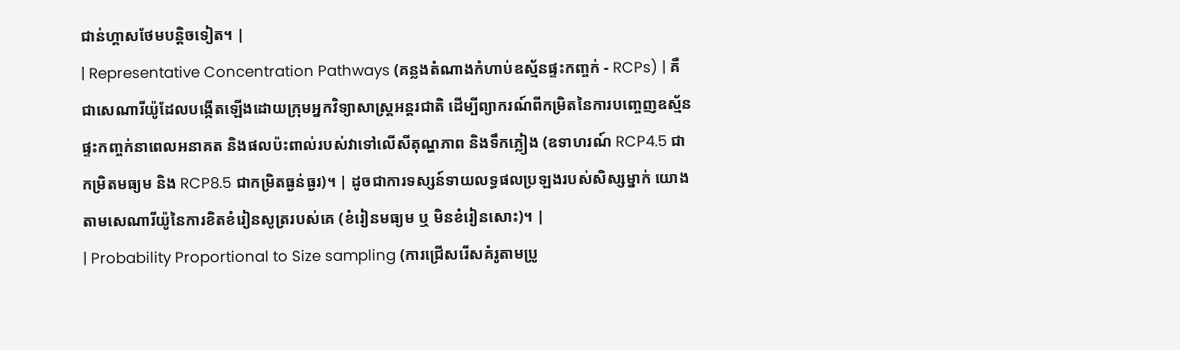ជាន់ហ្គាសថែមបន្តិចទៀត។ |
| Representative Concentration Pathways (គន្លងតំណាងកំហាប់ឧស្ម័នផ្ទះកញ្ចក់ - RCPs) | គឺជាសេណារីយ៉ូដែលបង្កើតឡើងដោយក្រុមអ្នកវិទ្យាសាស្ត្រអន្តរជាតិ ដើម្បីព្យាករណ៍ពីកម្រិតនៃការបញ្ចេញឧស្ម័នផ្ទះកញ្ចក់នាពេលអនាគត និងផលប៉ះពាល់របស់វាទៅលើសីតុណ្ហភាព និងទឹកភ្លៀង (ឧទាហរណ៍ RCP4.5 ជាកម្រិតមធ្យម និង RCP8.5 ជាកម្រិតធ្ងន់ធ្ងរ)។ | ដូចជាការទស្សន៍ទាយលទ្ធផលប្រឡងរបស់សិស្សម្នាក់ យោងតាមសេណារីយ៉ូនៃការខិតខំរៀនសូត្ររបស់គេ (ខំរៀនមធ្យម ឬ មិនខំរៀនសោះ)។ |
| Probability Proportional to Size sampling (ការជ្រើសរើសគំរូតាមប្រូ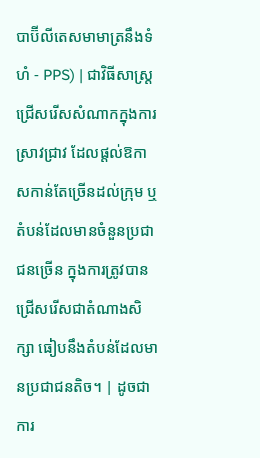បាប៊ីលីតេសមាមាត្រនឹងទំហំ - PPS) | ជាវិធីសាស្ត្រជ្រើសរើសសំណាកក្នុងការស្រាវជ្រាវ ដែលផ្តល់ឱកាសកាន់តែច្រើនដល់ក្រុម ឬតំបន់ដែលមានចំនួនប្រជាជនច្រើន ក្នុងការត្រូវបានជ្រើសរើសជាតំណាងសិក្សា ធៀបនឹងតំបន់ដែលមានប្រជាជនតិច។ | ដូចជាការ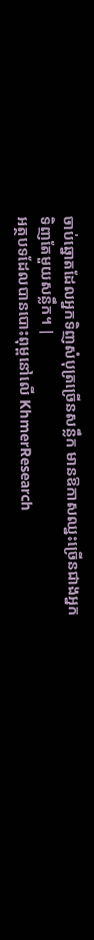ចាប់ឆ្នោតដែលអ្នកទិញសំបុត្រច្រើនសន្លឹក មានឱកាសឈ្នះច្រើនជាងអ្នកទិញតែមួយសន្លឹក។ |
អត្ថបទដែលបានបោះពុម្ពនៅលើ KhmerResearch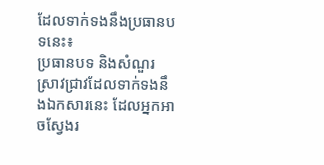ដែលទាក់ទងនឹងប្រធានបទនេះ៖
ប្រធានបទ និងសំណួរស្រាវជ្រាវដែលទាក់ទងនឹងឯកសារនេះ ដែលអ្នកអាចស្វែងរ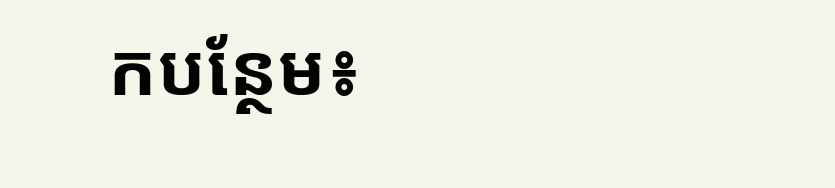កបន្ថែម៖